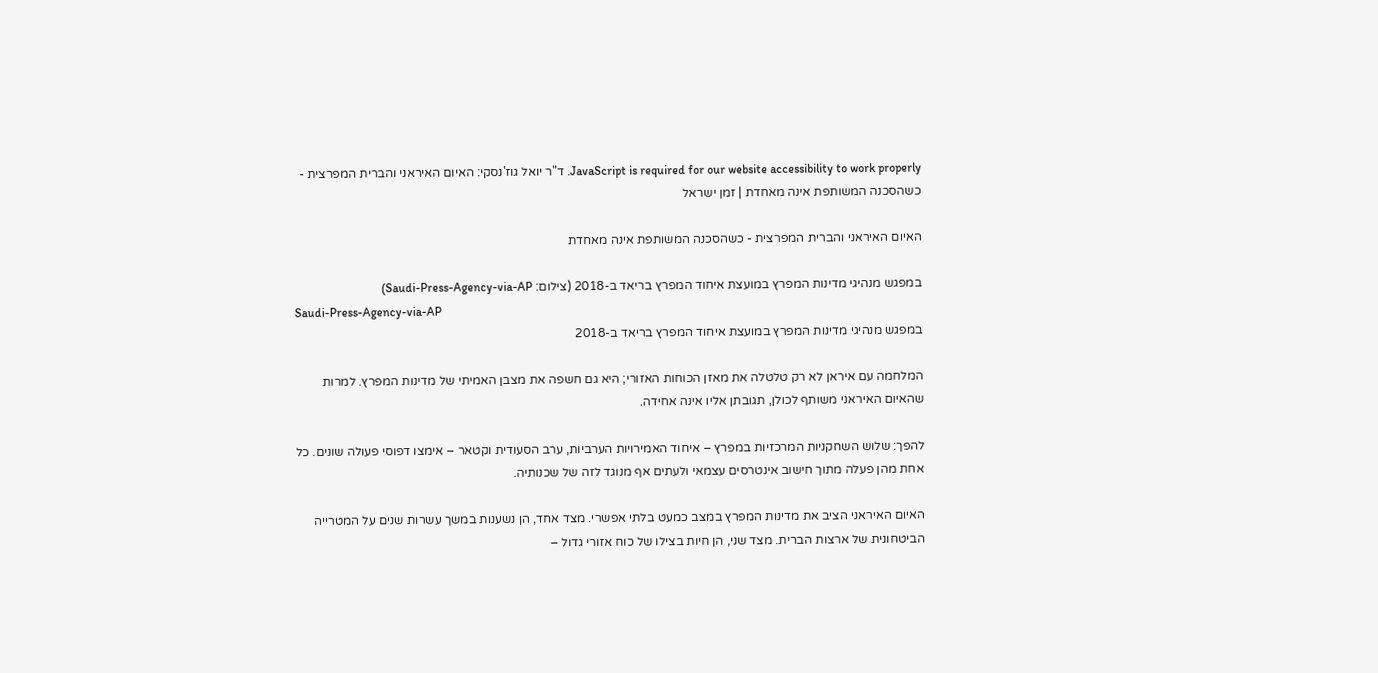JavaScript is required for our website accessibility to work properly. ד"ר יואל גוז'נסקי: האיום האיראני והברית המפרצית - כשהסכנה המשותפת אינה מאחדת | זמן ישראל

האיום האיראני והברית המפרצית - כשהסכנה המשותפת אינה מאחדת

במפגש מנהיגי מדינות המפרץ במועצת איחוד המפרץ בריאד ב-2018 (צילום: Saudi-Press-Agency-via-AP)
Saudi-Press-Agency-via-AP
במפגש מנהיגי מדינות המפרץ במועצת איחוד המפרץ בריאד ב-2018

המלחמה עם איראן לא רק טלטלה את מאזן הכוחות האזורי; היא גם חשפה את מצבן האמיתי של מדינות המפרץ. למרות שהאיום האיראני משותף לכולן, תגובתן אליו אינה אחידה.

להפך: שלוש השחקניות המרכזיות במפרץ – איחוד האמירויות הערביות, ערב הסעודית וקטאר – אימצו דפוסי פעולה שונים. כל אחת מהן פעלה מתוך חישוב אינטרסים עצמאי ולעתים אף מנוגד לזה של שכנותיה.

האיום האיראני הציב את מדינות המפרץ במצב כמעט בלתי אפשרי. מצד אחד, הן נשענות במשך עשרות שנים על המטרייה הביטחונית של ארצות הברית. מצד שני, הן חיות בצילו של כוח אזורי גדול –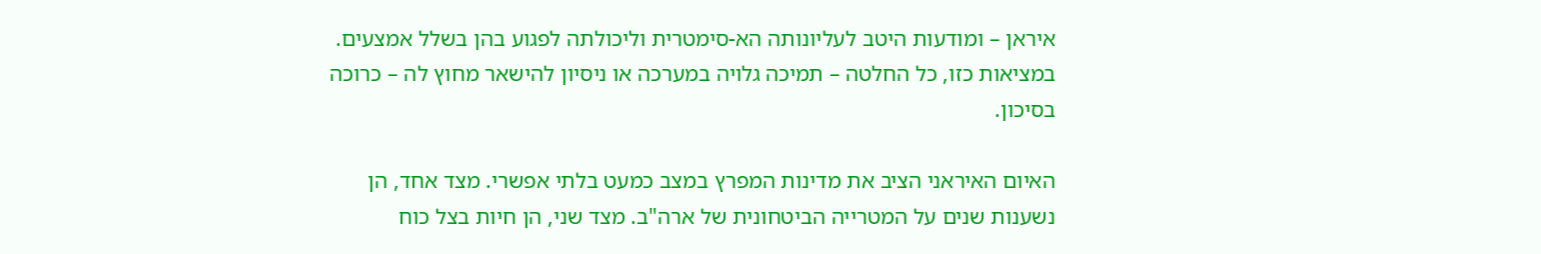איראן – ומודעות היטב לעליונותה הא-סימטרית וליכולתה לפגוע בהן בשלל אמצעים. במציאות כזו, כל החלטה – תמיכה גלויה במערכה או ניסיון להישאר מחוץ לה – כרוכה בסיכון.

האיום האיראני הציב את מדינות המפרץ במצב כמעט בלתי אפשרי. מצד אחד, הן נשענות שנים על המטרייה הביטחונית של ארה"ב. מצד שני, הן חיות בצל כוח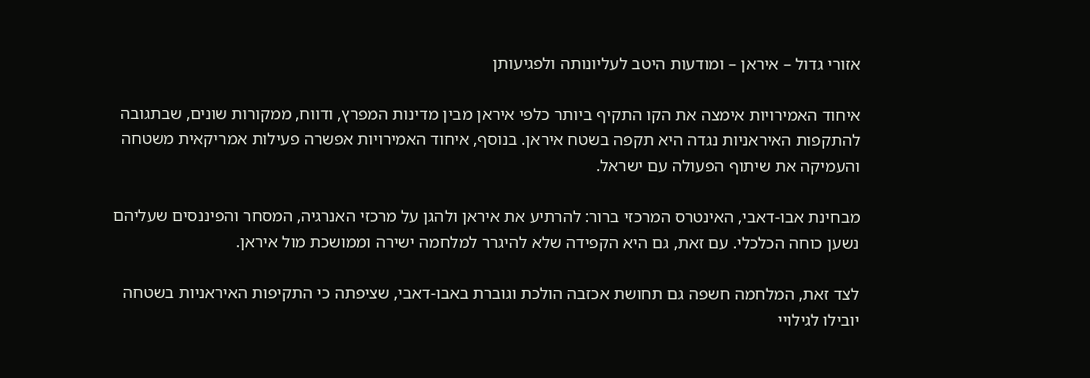אזורי גדול – איראן – ומודעות היטב לעליונותה ולפגיעותן

איחוד האמירויות אימצה את הקו התקיף ביותר כלפי איראן מבין מדינות המפרץ, ודווח, ממקורות שונים, שבתגובה להתקפות האיראניות נגדה היא תקפה בשטח איראן. בנוסף, איחוד האמירויות אפשרה פעילות אמריקאית משטחה והעמיקה את שיתוף הפעולה עם ישראל.

מבחינת אבו-דאבי, האינטרס המרכזי ברור: להרתיע את איראן ולהגן על מרכזי האנרגיה, המסחר והפיננסים שעליהם נשען כוחה הכלכלי. עם זאת, גם היא הקפידה שלא להיגרר למלחמה ישירה וממושכת מול איראן.

לצד זאת, המלחמה חשפה גם תחושת אכזבה הולכת וגוברת באבו-דאבי, שציפתה כי התקיפות האיראניות בשטחה יובילו לגילויי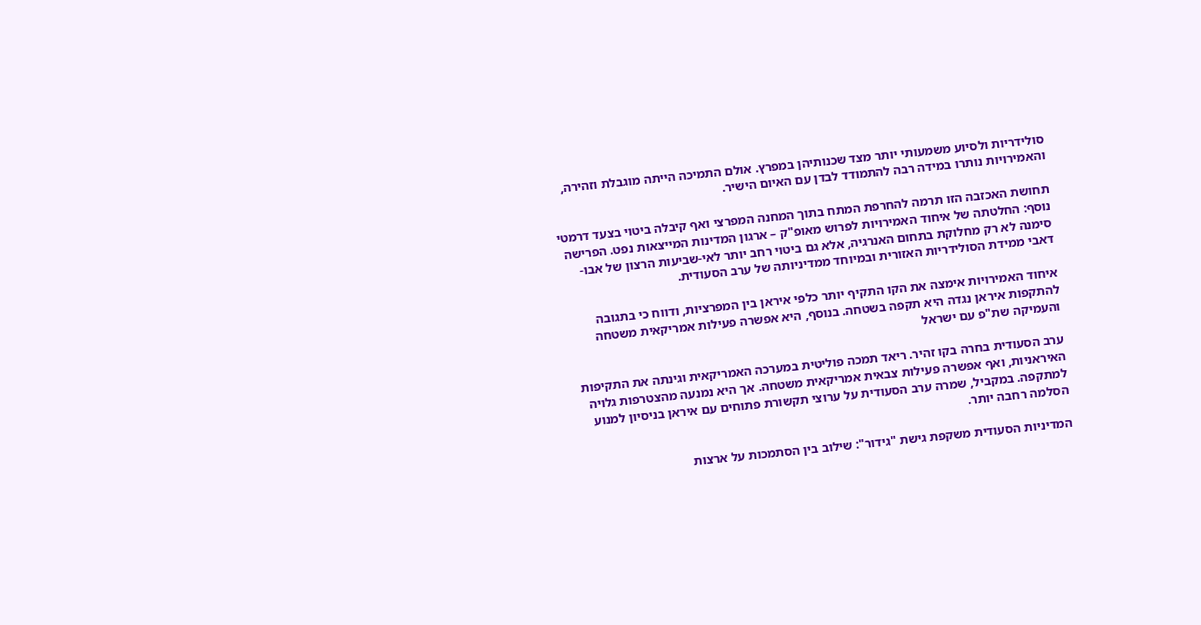סולידריות ולסיוע משמעותי יותר מצד שכנותיהן במפרץ. אולם התמיכה הייתה מוגבלת וזהירה, והאמירויות נותרו במידה רבה להתמודד לבדן עם האיום הישיר.

תחושת האכזבה הזו תרמה להחרפת המתח בתוך המחנה המפרצי ואף קיבלה ביטוי בצעד דרמטי נוסף: החלטתה של איחוד האמירויות לפרוש מאופ"ק – ארגון המדינות המייצאות נפט. הפרישה סימנה לא רק מחלוקת בתחום האנרגיה, אלא גם ביטוי רחב יותר לאי-שביעות הרצון של אבו-דאבי ממידת הסולידריות האזורית ובמיוחד ממדיניותה של ערב הסעודית.

איחוד האמירויות אימצה את הקו התקיף יותר כלפי איראן בין המפרציות, ודווח כי בתגובה להתקפות איראן נגדה היא תקפה בשטחה. בנוסף, היא אפשרה פעילות אמריקאית משטחה והעמיקה שת"פ עם ישראל

ערב הסעודית בחרה בקו זהיר. ריאד תמכה פוליטית במערכה האמריקאית וגינתה את התקיפות האיראניות, ואף אפשרה פעילות צבאית אמריקאית משטחה. אך היא נמנעה מהצטרפות גלויה למתקפה. במקביל, שמרה ערב הסעודית על ערוצי תקשורת פתוחים עם איראן בניסיון למנוע הסלמה רחבה יותר.

המדיניות הסעודית משקפת גישת "גידור": שילוב בין הסתמכות על ארצות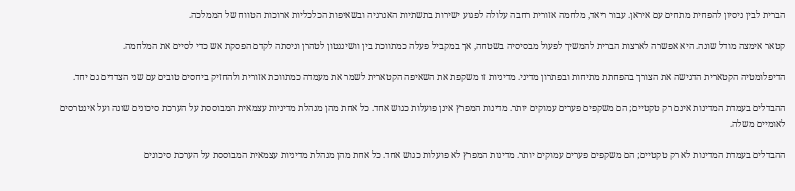הברית לבין ניסיון להפחית מתחים עם איראן. עבור ריאד, מלחמה אזורית רחבה עלולה לפגוע ישירות בתשתיות האנרגיה ובשאיפות הכלכליות ארוכות הטווח של הממלכה.

קטאר אימצה מודל שונה. היא אפשרה לארצות הברית להמשיך לפעול מבסיסיה בשטחה, אך במקביל פעלה כמתווכת בין וושינגטון לטהרן וניסתה לקדם הפסקת אש כדי לסיים את המלחמה.

הדיפלומטיה הקטארית הדגישה את הצורך בהפחתת מתיחות ובפתרון מדיני. מדיניות זו משקפת את השאיפה הקטארית לשמר את מעמדה כמתווכת אזורית ולהחזיק ביחסים טובים עם שני הצדדים גם יחד.

ההבדלים בעמדת המדינות אינם רק טקטיים; הם משקפים פערים עמוקים יותר. מדינות המפרץ אינן פועלות כגוש אחד. כל אחת מהן מנהלת מדיניות עצמאית המבוססת על הערכת סיכונים שונה ועל אינטרסים לאומיים משלה.

ההבדלים בעמדת המדינות לא רק טקטיים; הם משקפים פערים עמוקים יותר. מדינות המפרץ לא פועלות כגוש אחד. כל אחת מהן מנהלת מדיניות עצמאית המבוססת על הערכת סיכונים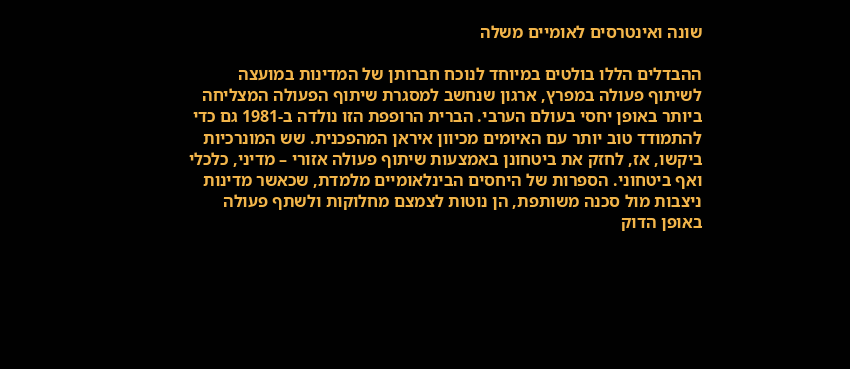שונה ואינטרסים לאומיים משלה

ההבדלים הללו בולטים במיוחד לנוכח חברותן של המדינות במועצה לשיתוף פעולה במפרץ, ארגון שנחשב למסגרת שיתוף הפעולה המצליחה ביותר באופן יחסי בעולם הערבי. הברית הרופפת הזו נולדה ב-1981 גם כדי להתמודד טוב יותר עם האיומים מכיוון איראן המהפכנית. שש המונרכיות ביקשו, אז, לחזק את ביטחונן באמצעות שיתוף פעולה אזורי – מדיני, כלכלי ואף ביטחוני. הספרות של היחסים הבינלאומיים מלמדת, שכאשר מדינות ניצבות מול סכנה משותפת, הן נוטות לצמצם מחלוקות ולשתף פעולה באופן הדוק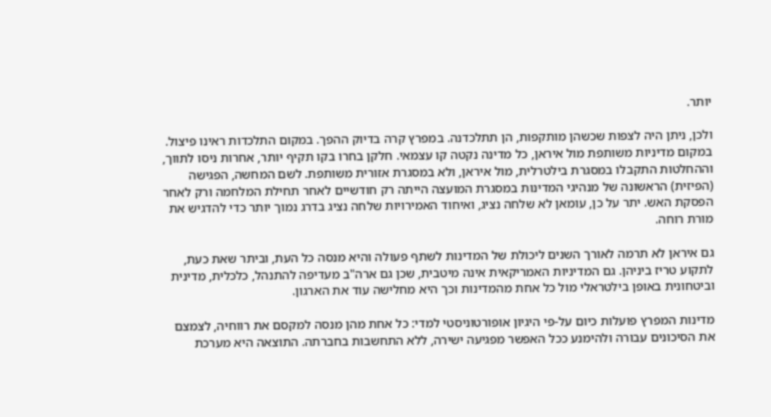יותר.

ולכן, ניתן היה לצפות שכשהן מותקפות, הן תתלכדנה. במפרץ קרה בדיוק ההפך. במקום התלכדות ראינו פיצול. במקום מדיניות משותפת מול איראן, כל מדינה נקטה קו עצמאי. חלקן בחרו בקו תקיף יותר, אחרות ניסו לתווך, וההחלטות התקבלו במסגרת בילטרלית, מול איראן, ולא במסגרת אזורית משותפת. לשם המחשה, הפגישה (הפיזית) הראשונה של מנהיגי המדינות במסגרת המועצה הייתה רק חודשיים לאחר תחילת המלחמה ורק לאחר הפסקת האש. יתר על כן, עומאן לא שלחה נציג, ואיחוד האמירויות שלחה נציג בדרג נמוך יותר כדי להדגיש את מורת רוחה.

גם איראן לא תרמה לאורך השנים ליכולת של המדינות לשתף פעולה והיא מנסה כל העת, וביתר שאת כעת, לתקוע טריז ביניהן. גם המדיניות האמריקאית אינה מיטבית, שכן גם ארה"ב מעדיפה להתנהל, כלכלית, מדינית וביטחונית באופן בילטראלי מול כל אחת מהמדינות וכך היא מחלישה עוד את הארגון.

מדינות המפרץ פועלות כיום על-פי היגיון אופורטוניסטי למדי: כל אחת מהן מנסה למקסם את רווחיה, לצמצם את הסיכונים עבורה ולהימנע ככל האפשר מפגיעה ישירה, ללא התחשבות בחברתה. התוצאה היא מערכת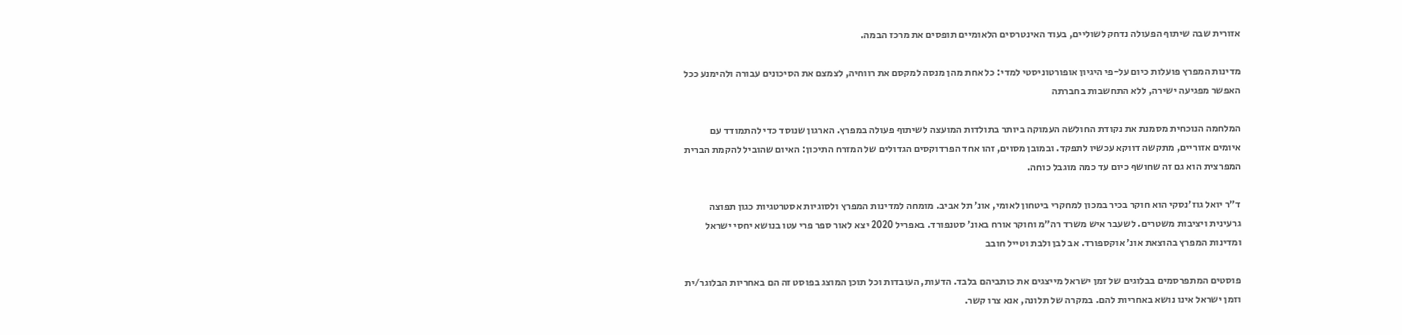אזורית שבה שיתוף הפעולה נדחק לשוליים, בעוד האינטרסים הלאומיים תופסים את מרכז הבמה.

מדינות המפרץ פועלות כיום על-פי היגיון אופורטוניסטי למדי: כל אחת מהן מנסה למקסם את רווחיה, לצמצם את הסיכונים עבורה ולהימנע ככל האפשר מפגיעה ישירה, ללא התחשבות בחברתה

המלחמה הנוכחית מסמנת את נקודת החולשה העמוקה ביותר בתולדות המועצה לשיתוף פעולה במפרץ. הארגון שנוסד כדי להתמודד עם איומים אזוריים, מתקשה דווקא עכשיו לתפקד. ובמובן מסוים, זהו אחד הפרדוקסים הגדולים של המזרח התיכון: האיום שהוביל להקמת הברית המפרצית הוא גם זה שחושף כיום עד כמה מוגבל כוחה.

ד״ר יואל גוז׳נסקי הוא חוקר בכיר במכון למחקרי ביטחון לאומי, אונ׳ תל אביב. מומחה למדינות המפרץ ולסוגיות אסטרטגיות כגון תפוצה גרעינית ויציבות משטרים. לשעבר איש משרד רה״מ וחוקר אורח באונ׳ סטנפורד. באפריל 2020 יצא לאור ספר פרי עטו בנושא יחסי ישראל ומדינות המפרץ בהוצאת אונ׳ אוקספורד. אב לבן ולבת וטייל חובב

פוסטים המתפרסמים בבלוגים של זמן ישראל מייצגים את כותביהם בלבד. הדעות, העובדות וכל תוכן המוצג בפוסט זה הם באחריות הבלוגר/ית וזמן ישראל אינו נושא באחריות להם. במקרה של תלונה, אנא צרו קשר.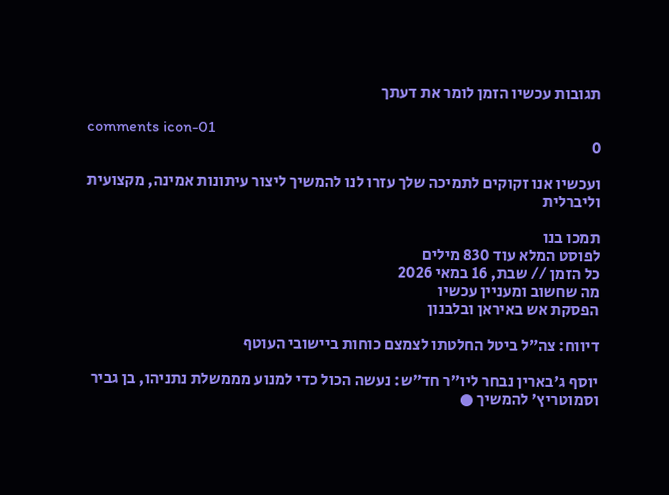תגובות עכשיו הזמן לומר את דעתך

comments icon-01
0

ועכשיו אנו זקוקים לתמיכה שלך עזרו לנו להמשיך ליצור עיתונות אמינה, מקצועית וליברלית

תמכו בנו
לפוסט המלא עוד 830 מילים
כל הזמן // שבת, 16 במאי 2026
מה שחשוב ומעניין עכשיו
הפסקת אש באיראן ובלבנון

דיווח: צה״ל ביטל החלטתו לצמצם כוחות ביישובי העוטף

יוסף ג'בארין נבחר ליו״ר חד״ש: נעשה הכול כדי למנוע מממשלת נתניהו, בן גביר וסמוטריץ׳ להמשיך ●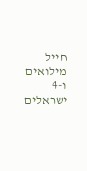חייל מילואים ו-4 ישראלים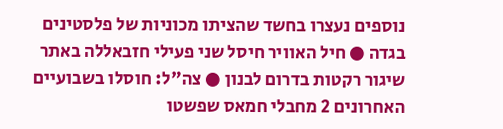נוספים נעצרו בחשד שהציתו מכוניות של פלסטינים בגדה ● חיל האוויר חיסל שני פעילי חזבאללה באתר שיגור רקטות בדרום לבנון ● צה"ל: חוסלו בשבועיים האחרונים 2 מחבלי חמאס שפשטו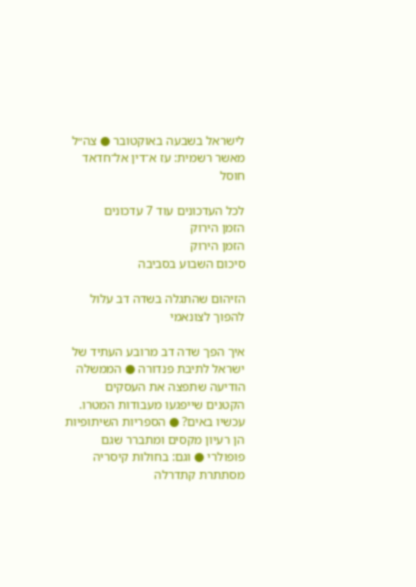לישראל בשבעה באוקטובר ● צה״ל מאשר רשמית: עז א־דין אל־חדאד חוסל

לכל העדכונים עוד 7 עדכונים
הזמן הירוק
הזמן הירוק
סיכום השבוע בסביבה

הזיהום שהתגלה בשדה דב עלול להפוך לצונאמי

איך הפך שדה דב מרובע העתיד של ישראל לתיבת פנדורה ● הממשלה הודיעה שתפצה את העסקים הקטנים שייפגעו מעבודות המטרו. עכשיו באים? ● הספריות השיתופיות הן רעיון מקסים ומתברר שגם פופולרי ● וגם: בחולות קיסריה מסתתרת קתדרלה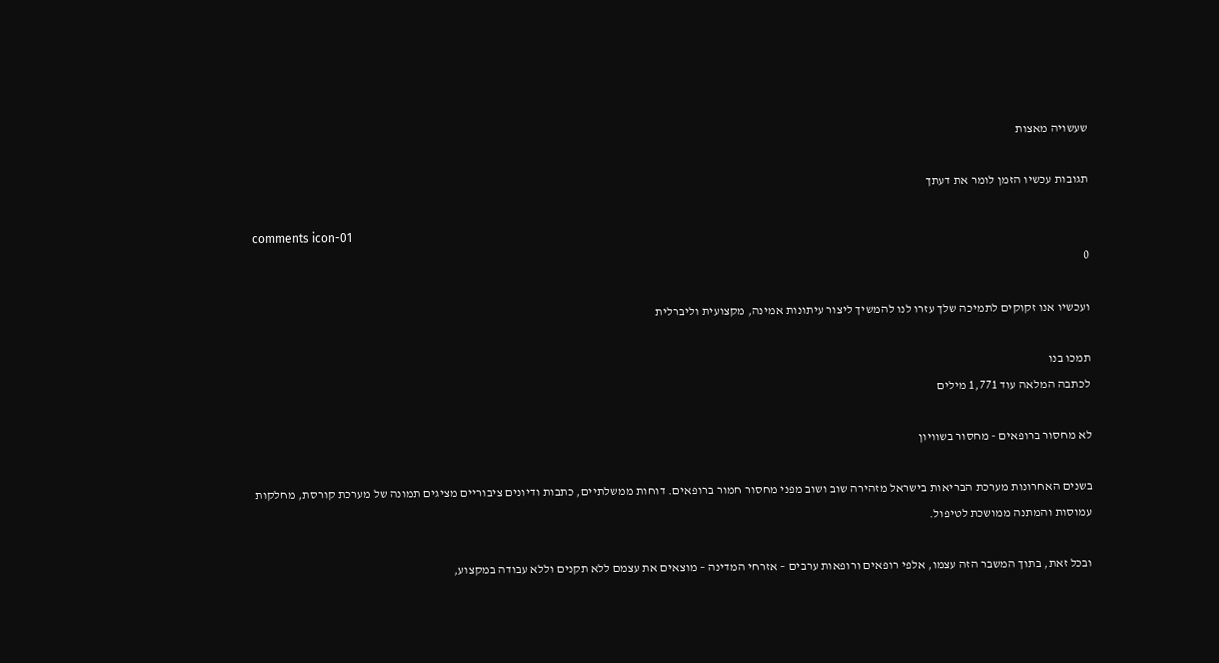שעשויה מאצות

תגובות עכשיו הזמן לומר את דעתך

comments icon-01
0

ועכשיו אנו זקוקים לתמיכה שלך עזרו לנו להמשיך ליצור עיתונות אמינה, מקצועית וליברלית

תמכו בנו
לכתבה המלאה עוד 1,771 מילים

לא מחסור ברופאים - מחסור בשוויון

בשנים האחרונות מערכת הבריאות בישראל מזהירה שוב ושוב מפני מחסור חמור ברופאים. דוחות ממשלתיים, כתבות ודיונים ציבוריים מציגים תמונה של מערכת קורסת, מחלקות עמוסות והמתנה ממושכת לטיפול.

ובכל זאת, בתוך המשבר הזה עצמו, אלפי רופאים ורופאות ערבים – אזרחי המדינה – מוצאים את עצמם ללא תקנים וללא עבודה במקצוע,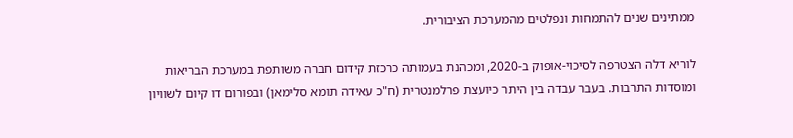ממתינים שנים להתמחות ונפלטים מהמערכת הציבורית.

לוריא דלה הצטרפה לסיכוי-אופוק ב-2020, ומכהנת בעמותה כרכזת קידום חברה משותפת במערכת הבריאות ומוסדות התרבות. בעבר עבדה בין היתר כיועצת פרלמנטרית (ח"כ עאידה תומא סלימאן) ובפורום דו קיום לשוויון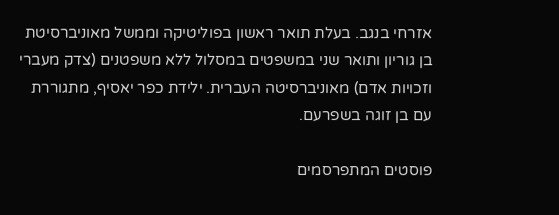אזרחי בנגב. בעלת תואר ראשון בפוליטיקה וממשל מאוניברסיטת בן גוריון ותואר שני במשפטים במסלול ללא משפטנים (צדק מעברי וזכויות אדם) מאוניברסיטה העברית. ילידת כפר יאסיף, מתגוררת עם בן זוגה בשפרעם.

פוסטים המתפרסמים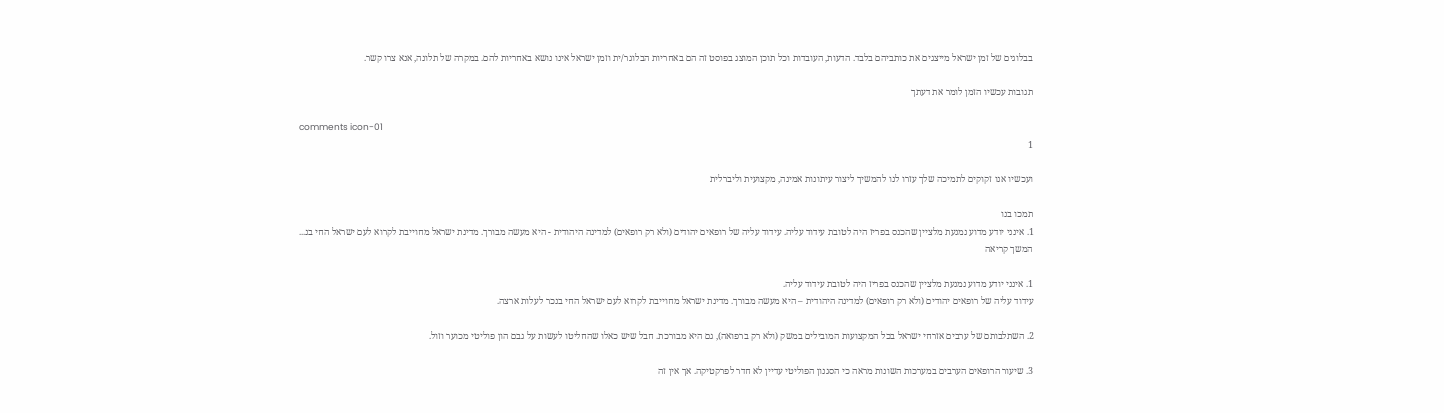בבלוגים של זמן ישראל מייצגים את כותביהם בלבד. הדעות, העובדות וכל תוכן המוצג בפוסט זה הם באחריות הבלוגר/ית וזמן ישראל אינו נושא באחריות להם. במקרה של תלונה, אנא צרו קשר.

תגובות עכשיו הזמן לומר את דעתך

comments icon-01
1

ועכשיו אנו זקוקים לתמיכה שלך עזרו לנו להמשיך ליצור עיתונות אמינה, מקצועית וליברלית

תמכו בנו
1. אינני יודע מדוע נמנעת מלציין שהכנס בפריז היה לטובת עידוד עליה. עידוד עליה של רופאים יהודים (ולא רק רופאים) למדינה היהודית - היא מעשה מבורך. מדינת ישראל מחוייבת לקרוא לעם ישראל החי בנ... המשך קריאה

1. אינני יודע מדוע נמנעת מלציין שהכנס בפריז היה לטובת עידוד עליה.
עידוד עליה של רופאים יהודים (ולא רק רופאים) למדינה היהודית – היא מעשה מבורך. מדינת ישראל מחוייבת לקרוא לעם ישראל החי בנכר לעלות ארצה.

2. השתלבותם של ערבים אזרחי ישראל בכל המקצועות המובילים במשק (ולא רק ברפואה), גם היא מבורכת. חבל שיש כאלו שהחליטו לעשות על גבם הון פוליטי מכוער וזול.

3. שיעור הרופאים הערבים במערכות השונות מראה כי הסגנון הפוליטי עדיין לא חדר לפרקטיקה. אך אין זה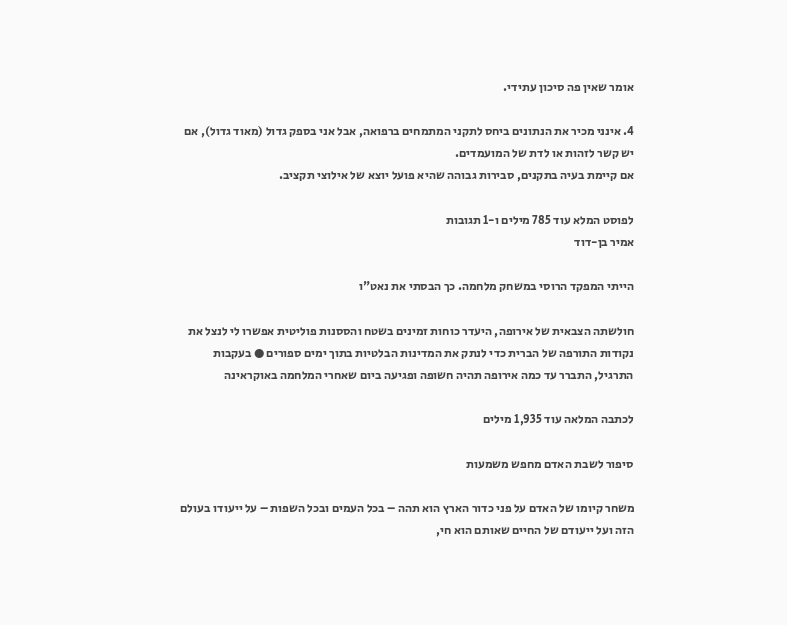אומר שאין פה סיכון עתידי.

4. אינני מכיר את הנתונים ביחס לתקני המתמחים ברפואה, אבל אני בספק גדול (מאוד גדול), אם יש קשר לזהות או לדת של המועמדים.
אם קיימת בעיה בתקנים, סבירות גבוהה שהיא פועל יוצא של אילוצי תקציב.

לפוסט המלא עוד 785 מילים ו-1 תגובות
אמיר בן-דוד

הייתי המפקד הרוסי במשחק מלחמה. כך הבסתי את נאט"ו

חולשתה הצבאית של אירופה, היעדר כוחות זמינים בשטח והססנות פוליטית אפשרו לי לנצל את נקודות התורפה של הברית כדי לנתק את המדינות הבלטיות בתוך ימים ספורים ● בעקבות התרגיל, התברר עד כמה אירופה תהיה חשופה ופגיעה ביום שאחרי המלחמה באוקראינה

לכתבה המלאה עוד 1,935 מילים

סיפור לשבת האדם מחפש משמעות

משחר קיומו של האדם על פני כדור הארץ הוא תהה – בכל העמים ובכל השפות – על ייעודו בעולם הזה ועל ייעודם של החיים שאותם הוא חי,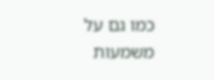כמו גם על משמעות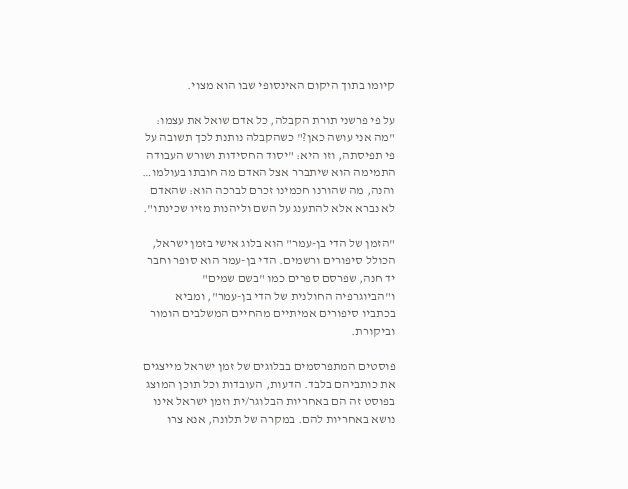קיומו בתוך היקום האינסופי שבו הוא מצוי.

על פי פרשני תורת הקבלה, כל אדם שואל את עצמו: "מה אני עושה כאן?" כשהקבלה נותנת לכך תשובה על פי תפיסתה, וזו היא: "יסוד החסידות ושורש העבודה התמימה הוא שיתברר אצל האדם מה חובתו בעולמו… והנה, מה שהורנו חכמינו זכרם לברכה הוא: שהאדם לא נברא אלא להתענג על השם וליהנות מזיו שכינתו".

"הזמן של הדי בן-עמר" הוא בלוג אישי בזמן ישראל, הכולל סיפורים ורשמים. הדי בן-עמר הוא סופר וחבר יד חנה, שפרסם ספרים כמו "בשם שמים" ו"הביוגרפיה החולנית של הדי בן-עמר", ומביא בכתביו סיפורים אמיתיים מהחיים המשלבים הומור וביקורת.

פוסטים המתפרסמים בבלוגים של זמן ישראל מייצגים את כותביהם בלבד. הדעות, העובדות וכל תוכן המוצג בפוסט זה הם באחריות הבלוגר/ית וזמן ישראל אינו נושא באחריות להם. במקרה של תלונה, אנא צרו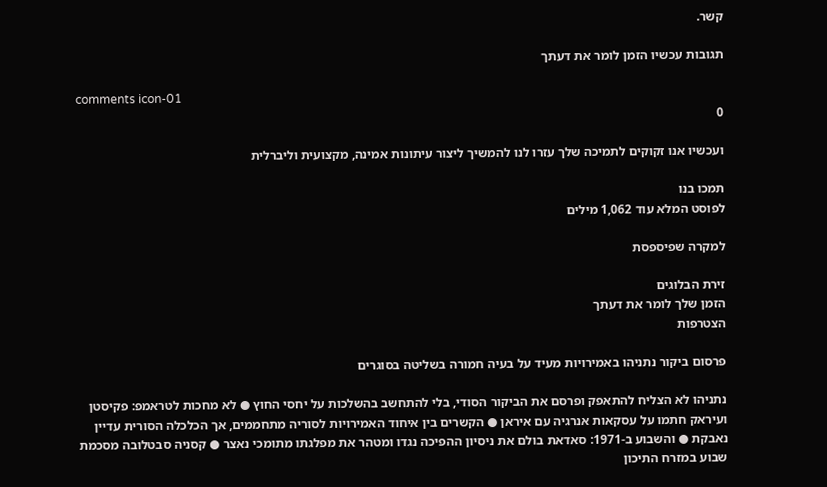קשר.

תגובות עכשיו הזמן לומר את דעתך

comments icon-01
0

ועכשיו אנו זקוקים לתמיכה שלך עזרו לנו להמשיך ליצור עיתונות אמינה, מקצועית וליברלית

תמכו בנו
לפוסט המלא עוד 1,062 מילים

למקרה שפיספסת

זירת הבלוגים
הזמן שלך לומר את דעתך
הצטרפות

פרסום ביקור נתניהו באמירויות מעיד על בעיה חמורה בשליטה בסוגרים

נתניהו לא הצליח להתאפק ופרסם את הביקור הסודי, בלי להתחשב בהשלכות על יחסי החוץ ● לא מחכות לטראמפ: פקיסטן ועיראק חתמו על עסקאות אנרגיה עם איראן ● הקשרים בין איחוד האמירויות לסוריה מתחממים, אך הכלכלה הסורית עדיין נאבקת ● והשבוע ב-1971: סאדאת בולם את ניסיון ההפיכה נגדו ומטהר את מפלגתו מתומכי נאצר ● קסניה סבטלובה מסכמת שבוע במזרח התיכון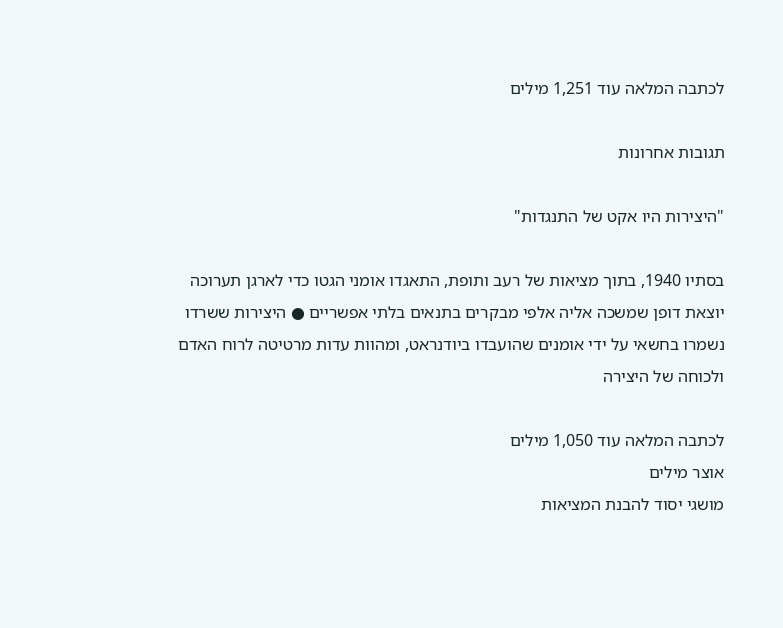לכתבה המלאה עוד 1,251 מילים

תגובות אחרונות

"היצירות היו אקט של התנגדות"

בסתיו 1940, בתוך מציאות של רעב ותופת, התאגדו אומני הגטו כדי לארגן תערוכה יוצאת דופן שמשכה אליה אלפי מבקרים בתנאים בלתי אפשריים ● היצירות ששרדו נשמרו בחשאי על ידי אומנים שהועבדו ביודנראט, ומהוות עדות מרטיטה לרוח האדם ולכוחה של היצירה

לכתבה המלאה עוד 1,050 מילים
אוצר מילים
מושגי יסוד להבנת המציאות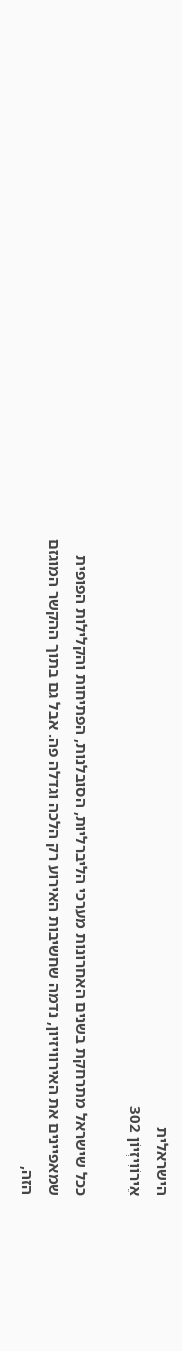הישראלית
אֵירוֹוִיזְיוֹן 302

ככל שישראל מתרחקת בשנים האחרונות מערכי הליברליות, הסובלנות, הפתיחות והקלילות הפופית שמאפיינים את האירוויזיון, נדמה שחשיבות האירוע רק הלכה וגדלה פה. אבל גם בתוך ההקשר המוגזם הזה,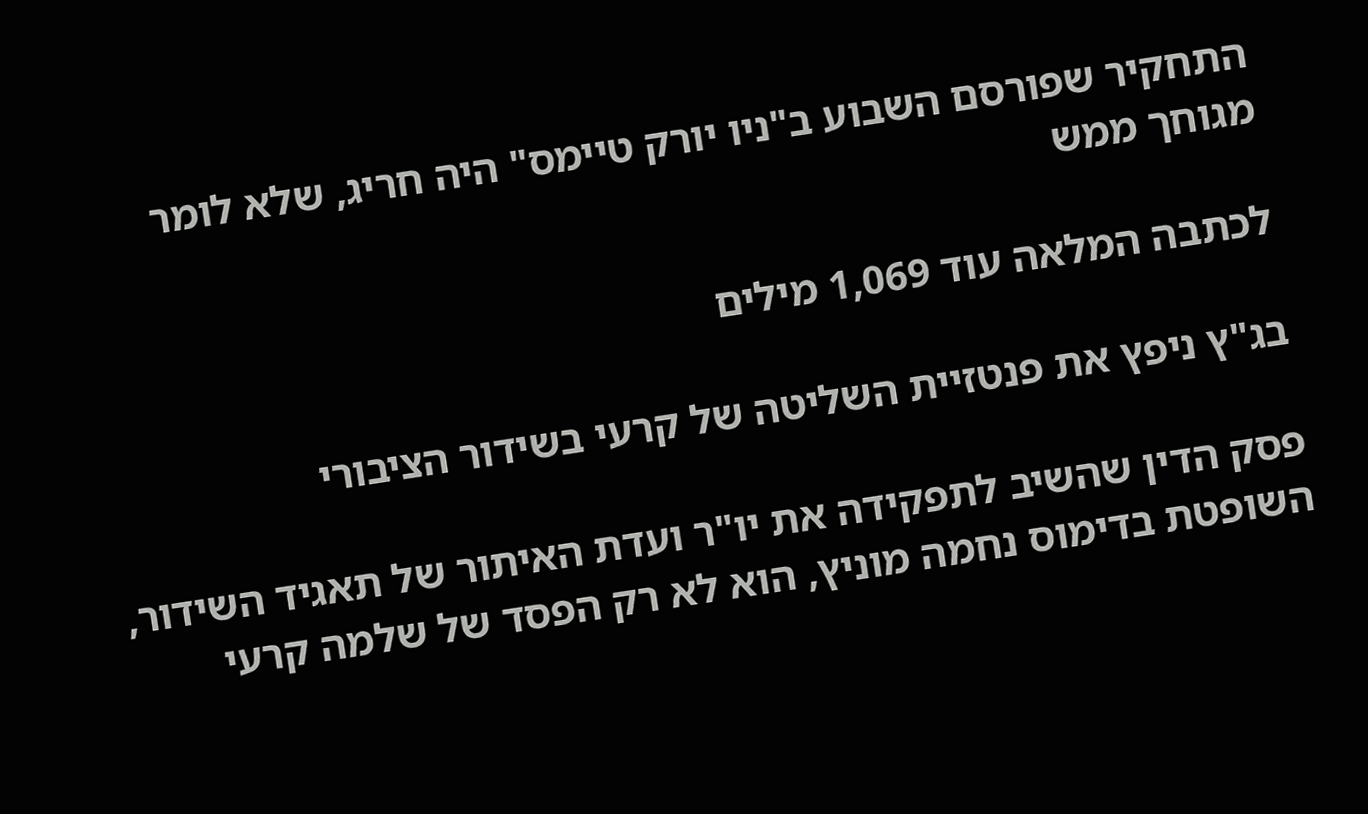התחקיר שפורסם השבוע ב"ניו יורק טיימס" היה חריג, שלא לומר מגוחך ממש

לכתבה המלאה עוד 1,069 מילים

בג"ץ ניפץ את פנטזיית השליטה של קרעי בשידור הציבורי

פסק הדין שהשיב לתפקידה את יו"ר ועדת האיתור של תאגיד השידור, השופטת בדימוס נחמה מוניץ, הוא לא רק הפסד של שלמה קרעי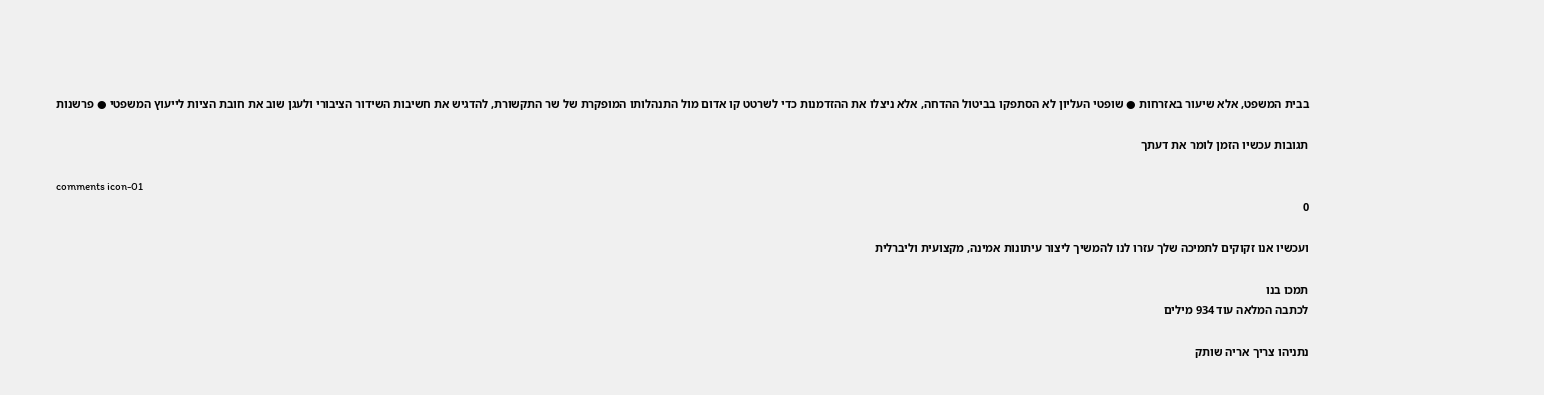בבית המשפט, אלא שיעור באזרחות ● שופטי העליון לא הסתפקו בביטול ההדחה, אלא ניצלו את ההזדמנות כדי לשרטט קו אדום מול התנהלותו המופקרת של שר התקשורת, להדגיש את חשיבות השידור הציבורי ולעגן שוב את חובת הציות לייעוץ המשפטי ● פרשנות

תגובות עכשיו הזמן לומר את דעתך

comments icon-01
0

ועכשיו אנו זקוקים לתמיכה שלך עזרו לנו להמשיך ליצור עיתונות אמינה, מקצועית וליברלית

תמכו בנו
לכתבה המלאה עוד 934 מילים

נתניהו צריך אריה שותק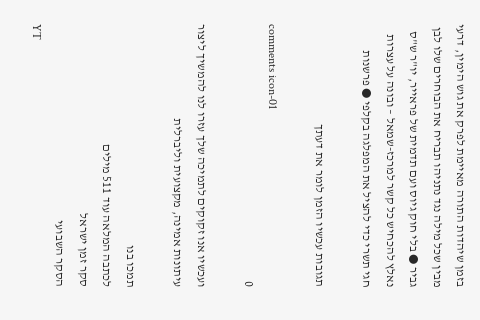בזמן שיהדות התורה מאיימת לפרק את גוש הימין, דרעי מבין שכל מילה נגד נתניהו תבריח את הבוחרים שלו לבן גביר ● בלי חוק גיוס ועם תדמית של פראייר, יו"ר ש"ס נאלץ להכחיש כל קשר למרכז-שמאל – ובונה על עצרות חגי תשרי כדי להציל את המפלגה בקלפי ● פרשנות

תגובות עכשיו הזמן לומר את דעתך

comments icon-01
0

ועכשיו אנו זקוקים לתמיכה שלך עזרו לנו להמשיך ליצור עיתונות אמינה, מקצועית וליברלית

תמכו בנו
לכתבה המלאה עוד 511 מילים
סקר זמן ישראל
הסקר השבועי
YT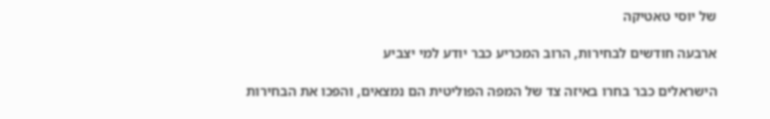של יוסי טאטיקה

ארבעה חודשים לבחירות, הרוב המכריע כבר יודע למי יצביע

הישראלים כבר בחרו באיזה צד של המפה הפוליטית הם נמצאים, והפכו את הבחירות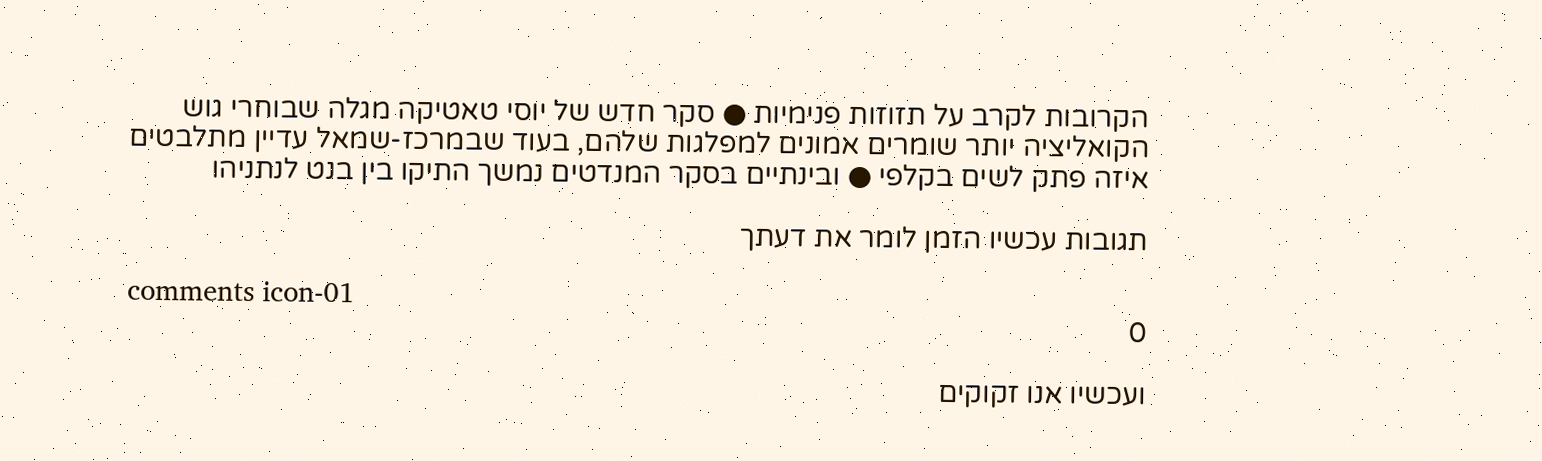הקרובות לקרב על תזוזות פנימיות ● סקר חדש של יוסי טאטיקה מגלה שבוחרי גוש הקואליציה יותר שומרים אמונים למפלגות שלהם, בעוד שבמרכז-שמאל עדיין מתלבטים איזה פתק לשים בקלפי ● ובינתיים בסקר המנדטים נמשך התיקו בין בנט לנתניהו

תגובות עכשיו הזמן לומר את דעתך

comments icon-01
0

ועכשיו אנו זקוקים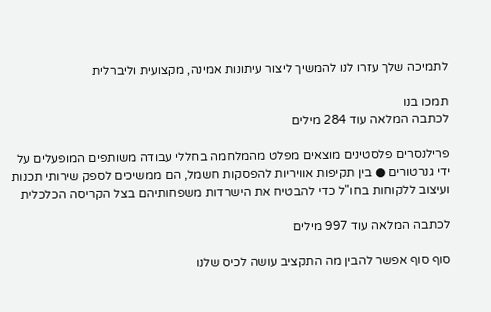לתמיכה שלך עזרו לנו להמשיך ליצור עיתונות אמינה, מקצועית וליברלית

תמכו בנו
לכתבה המלאה עוד 284 מילים

פרילנסרים פלסטינים מוצאים מפלט מהמלחמה בחללי עבודה משותפים המופעלים על ידי גנרטורים ● בין תקיפות אוויריות להפסקות חשמל, הם ממשיכים לספק שירותי תכנות ועיצוב ללקוחות בחו"ל כדי להבטיח את הישרדות משפחותיהם בצל הקריסה הכלכלית

לכתבה המלאה עוד 997 מילים

סוף סוף אפשר להבין מה התקציב עושה לכיס שלנו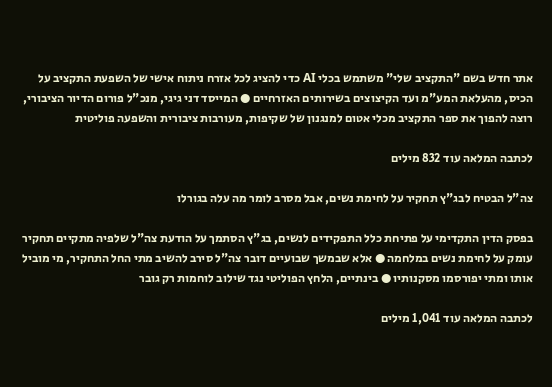אתר חדש בשם "התקציב שלי" משתמש בכלי AI כדי להציג לכל אזרח ניתוח אישי של השפעת התקציב על הכיס, מהעלאת המע"מ ועד הקיצוצים בשירותים האזרחיים ● המייסד דני גיגי, מנכ"ל פורום הדיור הציבורי, רוצה להפוך את ספר התקציב מכלי אטום למנגנון של שקיפות, מעורבות ציבורית והשפעה פוליטית

לכתבה המלאה עוד 832 מילים

צה"ל הבטיח לבג"ץ תחקיר על לחימת נשים, אבל מסרב לומר מה עלה בגורלו

בפסק הדין התקדימי על פתיחת כלל התפקידים לנשים, בג"ץ הסתמך על הודעת צה"ל שלפיה מתקיים תחקיר עומק על לחימת נשים במלחמה ● אלא שבמשך שבועיים דובר צה"ל סירב להשיב מתי החל התחקיר, מי מוביל אותו ומתי יפורסמו מסקנותיו ● בינתיים, הלחץ הפוליטי נגד שילוב לוחמות רק גובר

לכתבה המלאה עוד 1,041 מילים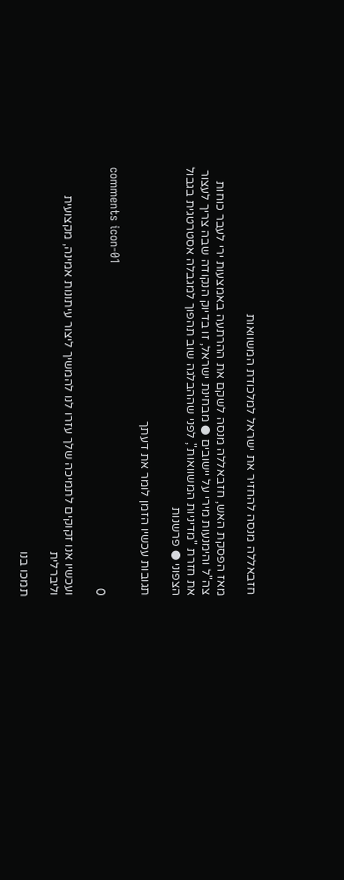חזבאללה מנסה להחזיר את ישראל למלכודת המשוואות

מאז הפסקת האש, חזבאללה מנסה לשקם את ההרתעה באמצעות ירי לעבר כוחות צה"ל והימנעות מירי על יישובים ● מבחינת ישראל, זו בדיוק הנקודה שבה צריך לעצור את חזרת "מדיניות המשוואות", לפני שההבלגה שוב תהפוך למגבלה אסטרטגית בגבול הצפוני ● פרשנות

תגובות עכשיו הזמן לומר את דעתך

comments icon-01
0

ועכשיו אנו זקוקים לתמיכה שלך עזרו לנו להמשיך ליצור עיתונות אמינה, מקצועית וליברלית

תמכו בנו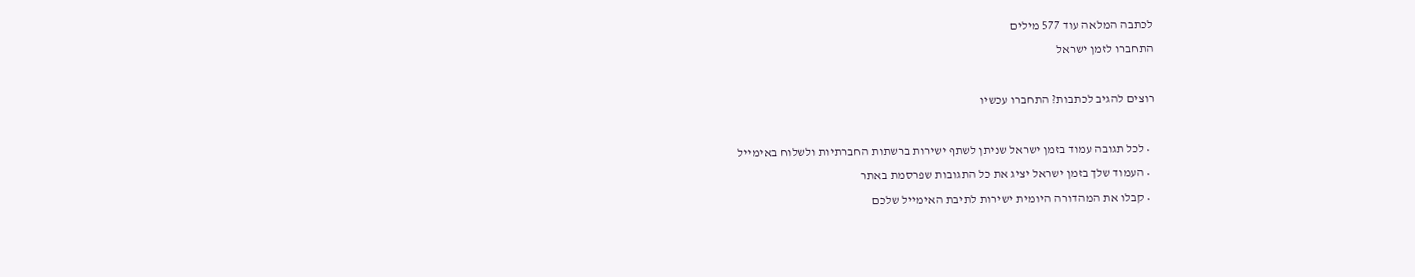לכתבה המלאה עוד 577 מילים
התחברו לזמן ישראל

רוצים להגיב לכתבות? התחברו עכשיו

  • לכל תגובה עמוד בזמן ישראל שניתן לשתף ישירות ברשתות החברתיות ולשלוח באימייל
  • העמוד שלך בזמן ישראל יציג את כל התגובות שפרסמת באתר
  • קבלו את המהדורה היומית ישירות לתיבת האימייל שלכם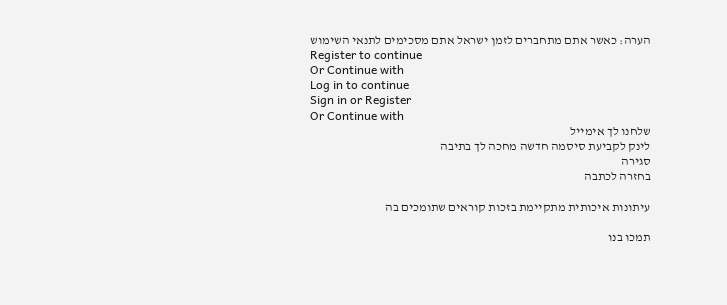הערה: כאשר אתם מתחברים לזמן ישראל אתם מסכימים לתנאי השימוש
Register to continue
Or Continue with
Log in to continue
Sign in or Register
Or Continue with
שלחנו לך אימייל
לינק לקביעת סיסמה חדשה מחכה לך בתיבה
סגירה
בחזרה לכתבה

עיתונות איכותית מתקיימת בזכות קוראים שתומכים בה

תמכו בנו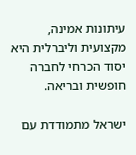עיתונות אמינה, מקצועית וליברלית היא יסוד הכרחי לחברה חופשית ובריאה.

ישראל מתמודדת עם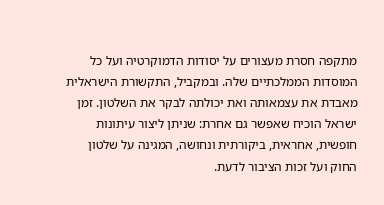מתקפה חסרת מעצורים על יסודות הדמוקרטיה ועל כל המוסדות הממלכתיים שלה. ובמקביל, התקשורת הישראלית מאבדת את עצמאותה ואת יכולתה לבקר את השלטון. זמן ישראל הוכיח שאפשר גם אחרת: שניתן ליצור עיתונות חופשית, אחראית, ביקורתית ונחושה, המגינה על שלטון החוק ועל זכות הציבור לדעת.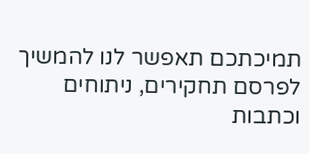תמיכתכם תאפשר לנו להמשיך לפרסם תחקירים, ניתוחים וכתבות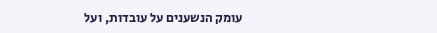עומק הנשענים על עובדות, ועל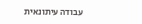עבודה עיתונאית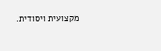מקצועית ויסודית.